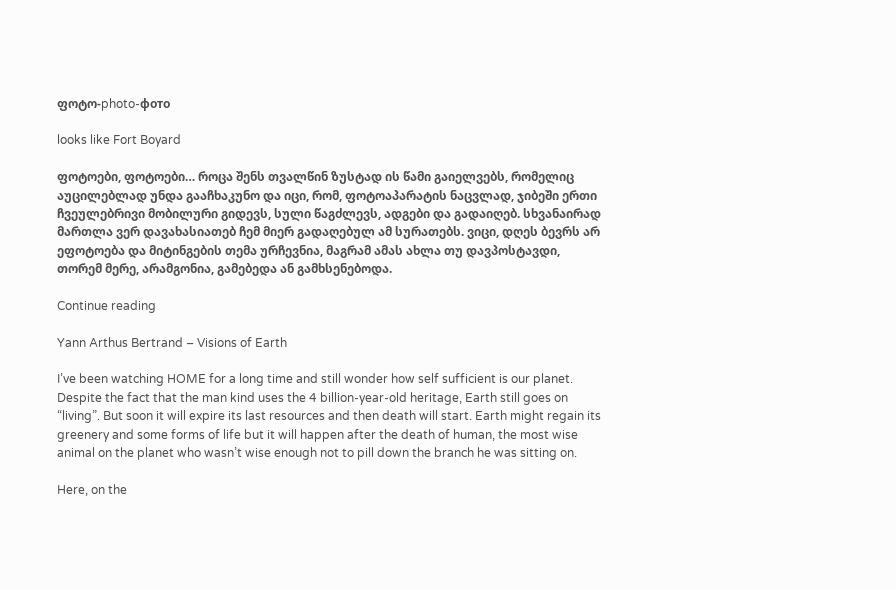ფოტო-photo-фото

looks like Fort Boyard

ფოტოები, ფოტოები… როცა შენს თვალწინ ზუსტად ის წამი გაიელვებს, რომელიც აუცილებლად უნდა გააჩხაკუნო და იცი, რომ, ფოტოაპარატის ნაცვლად, ჯიბეში ერთი ჩვეულებრივი მობილური გიდევს, სული წაგძლევს, ადგები და გადაიღებ. სხვანაირად მართლა ვერ დავახასიათებ ჩემ მიერ გადაღებულ ამ სურათებს. ვიცი, დღეს ბევრს არ ეფოტოება და მიტინგების თემა ურჩევნია, მაგრამ ამას ახლა თუ დავპოსტავდი, თორემ მერე, არამგონია, გამებედა ან გამხსენებოდა.

Continue reading

Yann Arthus Bertrand – Visions of Earth

I’ve been watching HOME for a long time and still wonder how self sufficient is our planet. Despite the fact that the man kind uses the 4 billion-year-old heritage, Earth still goes on “living”. But soon it will expire its last resources and then death will start. Earth might regain its greenery and some forms of life but it will happen after the death of human, the most wise animal on the planet who wasn’t wise enough not to pill down the branch he was sitting on.

Here, on the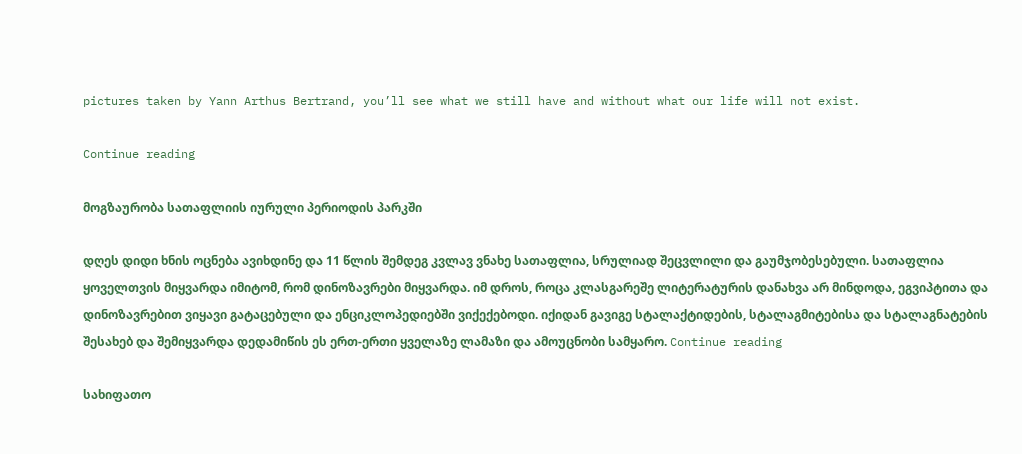pictures taken by Yann Arthus Bertrand, you’ll see what we still have and without what our life will not exist.

Continue reading

მოგზაურობა სათაფლიის იურული პერიოდის პარკში

დღეს დიდი ხნის ოცნება ავიხდინე და 11 წლის შემდეგ კვლავ ვნახე სათაფლია, სრულიად შეცვლილი და გაუმჯობესებული. სათაფლია ყოველთვის მიყვარდა იმიტომ, რომ დინოზავრები მიყვარდა. იმ დროს, როცა კლასგარეშე ლიტერატურის დანახვა არ მინდოდა, ეგვიპტითა და დინოზავრებით ვიყავი გატაცებული და ენციკლოპედიებში ვიქექებოდი. იქიდან გავიგე სტალაქტიდების, სტალაგმიტებისა და სტალაგნატების შესახებ და შემიყვარდა დედამიწის ეს ერთ-ერთი ყველაზე ლამაზი და ამოუცნობი სამყარო. Continue reading

სახიფათო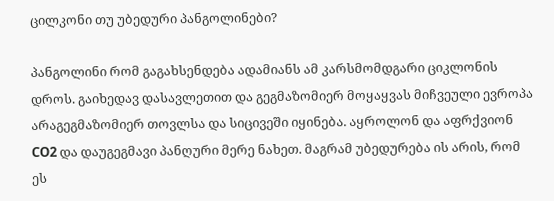ცილკონი თუ უბედური პანგოლინები?

პანგოლინი რომ გაგახსენდება ადამიანს ამ კარსმომდგარი ციკლონის დროს. გაიხედავ დასავლეთით და გეგმაზომიერ მოყაყვას მიჩვეული ევროპა არაგეგმაზომიერ თოვლსა და სიცივეში იყინება. აყროლონ და აფრქვიონ CO2 და დაუგეგმავი პანღური მერე ნახეთ. მაგრამ უბედურება ის არის, რომ ეს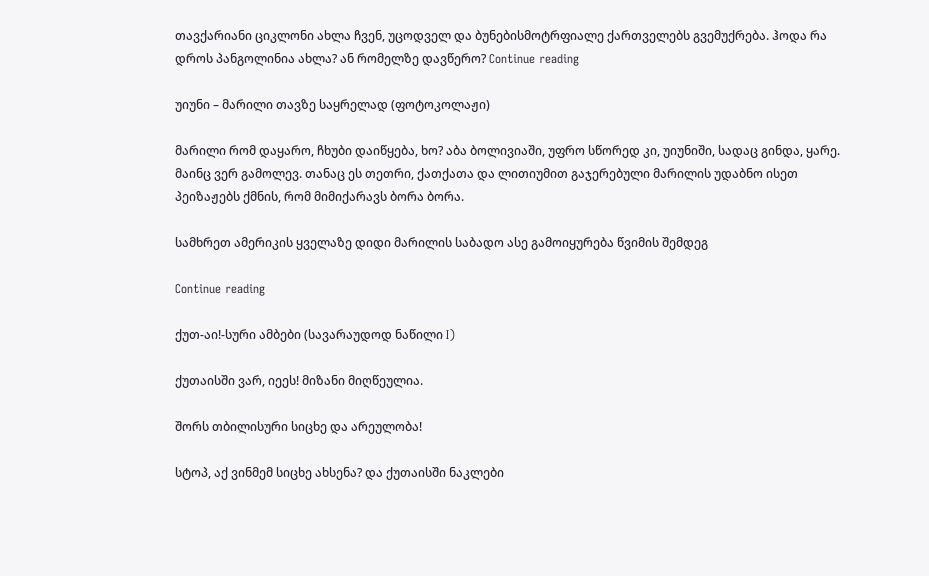თავქარიანი ციკლონი ახლა ჩვენ, უცოდველ და ბუნებისმოტრფიალე ქართველებს გვემუქრება. ჰოდა რა დროს პანგოლინია ახლა? ან რომელზე დავწერო? Continue reading

უიუნი – მარილი თავზე საყრელად (ფოტოკოლაჟი)

მარილი რომ დაყარო, ჩხუბი დაიწყება, ხო? აბა ბოლივიაში, უფრო სწორედ კი, უიუნიში, სადაც გინდა, ყარე. მაინც ვერ გამოლევ. თანაც ეს თეთრი, ქათქათა და ლითიუმით გაჯერებული მარილის უდაბნო ისეთ პეიზაჟებს ქმნის, რომ მიმიქარავს ბორა ბორა.

სამხრეთ ამერიკის ყველაზე დიდი მარილის საბადო ასე გამოიყურება წვიმის შემდეგ

Continue reading

ქუთ-აი!-სური ამბები (სავარაუდოდ ნაწილი I)

ქუთაისში ვარ, იეეს! მიზანი მიღწეულია.

შორს თბილისური სიცხე და არეულობა!

სტოპ, აქ ვინმემ სიცხე ახსენა? და ქუთაისში ნაკლები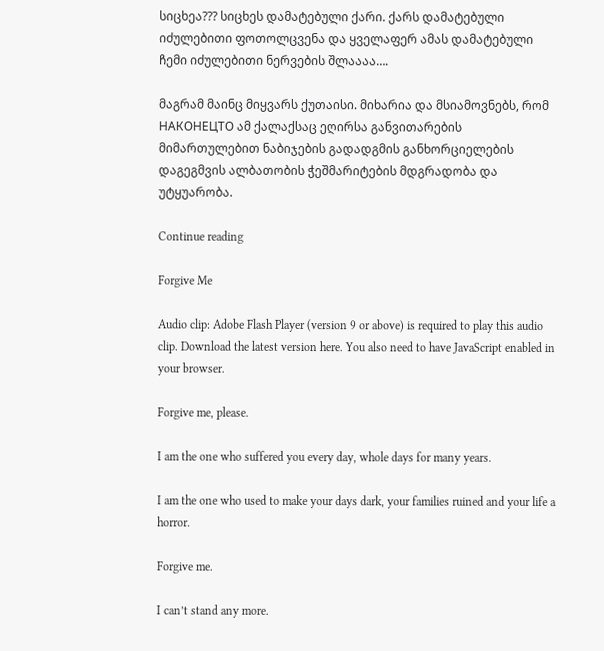სიცხეა??? სიცხეს დამატებული ქარი. ქარს დამატებული იძულებითი ფოთოლცვენა და ყველაფერ ამას დამატებული ჩემი იძულებითი ნერვების შლაააა….

მაგრამ მაინც მიყვარს ქუთაისი. მიხარია და მსიამოვნებს, რომ НАКОНЕЦТО ამ ქალაქსაც ეღირსა განვითარების მიმართულებით ნაბიჯების გადადგმის განხორციელების დაგეგმვის ალბათობის ჭეშმარიტების მდგრადობა და უტყუარობა.

Continue reading

Forgive Me

Audio clip: Adobe Flash Player (version 9 or above) is required to play this audio clip. Download the latest version here. You also need to have JavaScript enabled in your browser.

Forgive me, please.

I am the one who suffered you every day, whole days for many years.

I am the one who used to make your days dark, your families ruined and your life a horror.

Forgive me.

I can’t stand any more.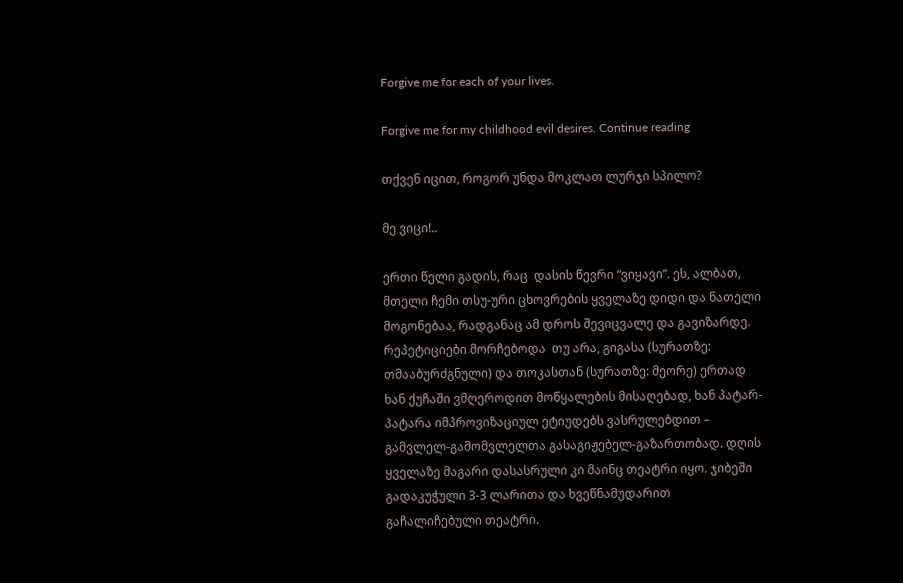Forgive me for each of your lives.

Forgive me for my childhood evil desires. Continue reading

თქვენ იცით, როგორ უნდა მოკლათ ლურჯი სპილო?

მე ვიცი!..

ერთი წელი გადის, რაც  დასის წევრი “ვიყავი”. ეს, ალბათ, მთელი ჩემი თსუ-ური ცხოვრების ყველაზე დიდი და ნათელი მოგონებაა, რადგანაც ამ დროს შევიცვალე და გავიზარდე. რეპეტიციები მორჩებოდა  თუ არა, გიგასა (სურათზე: თმააბურძგნული) და თოკასთან (სურათზე: მეორე) ერთად  ხან ქუჩაში ვმღეროდით მოწყალების მისაღებად, ხან პატარ-პატარა იმპროვიზაციულ ეტიუდებს ვასრულებდით – გამვლელ-გამომვლელთა გასაგიჟებელ-გაზართობად. დღის ყველაზე მაგარი დასასრული კი მაინც თეატრი იყო. ჯიბეში გადაკუჭული 3-3 ლარითა და ხვეწნამუდარით გაჩალიჩებული თეატრი.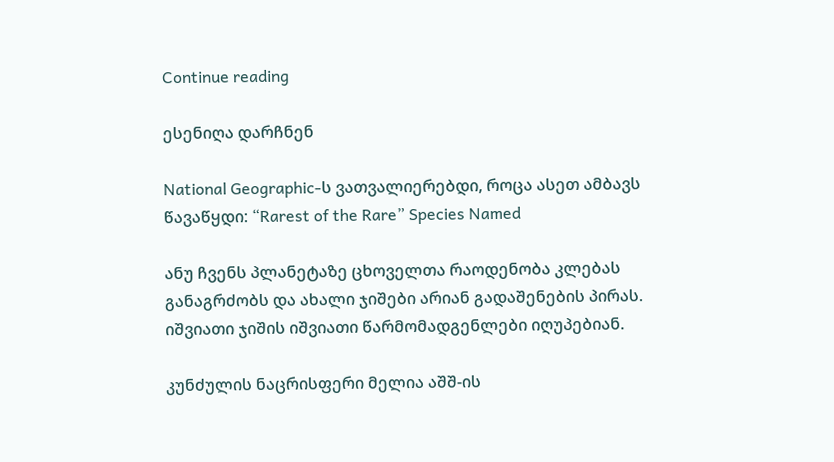Continue reading

ესენიღა დარჩნენ

National Geographic-ს ვათვალიერებდი, როცა ასეთ ამბავს წავაწყდი: “Rarest of the Rare” Species Named

ანუ ჩვენს პლანეტაზე ცხოველთა რაოდენობა კლებას განაგრძობს და ახალი ჯიშები არიან გადაშენების პირას. იშვიათი ჯიშის იშვიათი წარმომადგენლები იღუპებიან.

კუნძულის ნაცრისფერი მელია აშშ-ის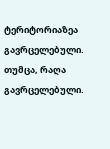ტერიტორიაზეა გავრცელებული. თუმცა, რაღა გავრცელებული.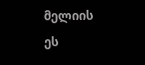მელიის ეს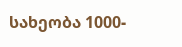სახეობა 1000-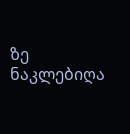ზე ნაკლებიღა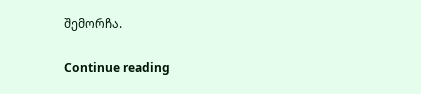შემორჩა.

Continue reading